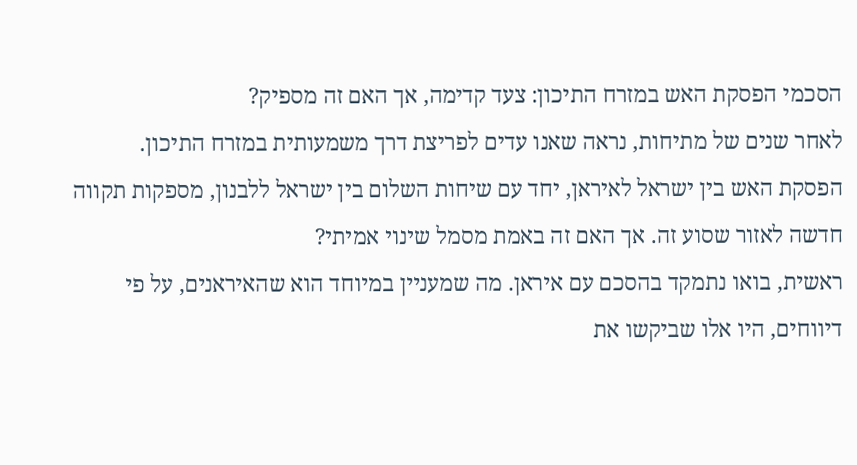הסכמי הפסקת האש במזרח התיכון: צעד קדימה, אך האם זה מספיק?
לאחר שנים של מתיחות, נראה שאנו עדים לפריצת דרך משמעותית במזרח התיכון. הפסקת האש בין ישראל לאיראן, יחד עם שיחות השלום בין ישראל ללבנון, מספקות תקווה חדשה לאזור שסוע זה. אך האם זה באמת מסמל שינוי אמיתי?
ראשית, בואו נתמקד בהסכם עם איראן. מה שמעניין במיוחד הוא שהאיראנים, על פי דיווחים, היו אלו שביקשו את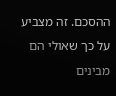ההסכם. זה מצביע על כך שאולי הם מבינים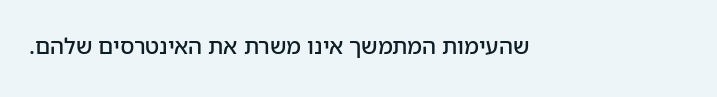שהעימות המתמשך אינו משרת את האינטרסים שלהם.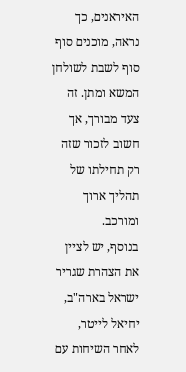האיראנים, כך נראה, מוכנים סוף סוף לשבת לשולחן המשא ומתן. זה צעד מבורך, אך חשוב לזכור שזה רק תחילתו של תהליך ארוך ומורכב.
בנוסף, יש לציין את הצהרת שגריר ישראל בארה"ב, יחיאל לייטר, לאחר השיחות עם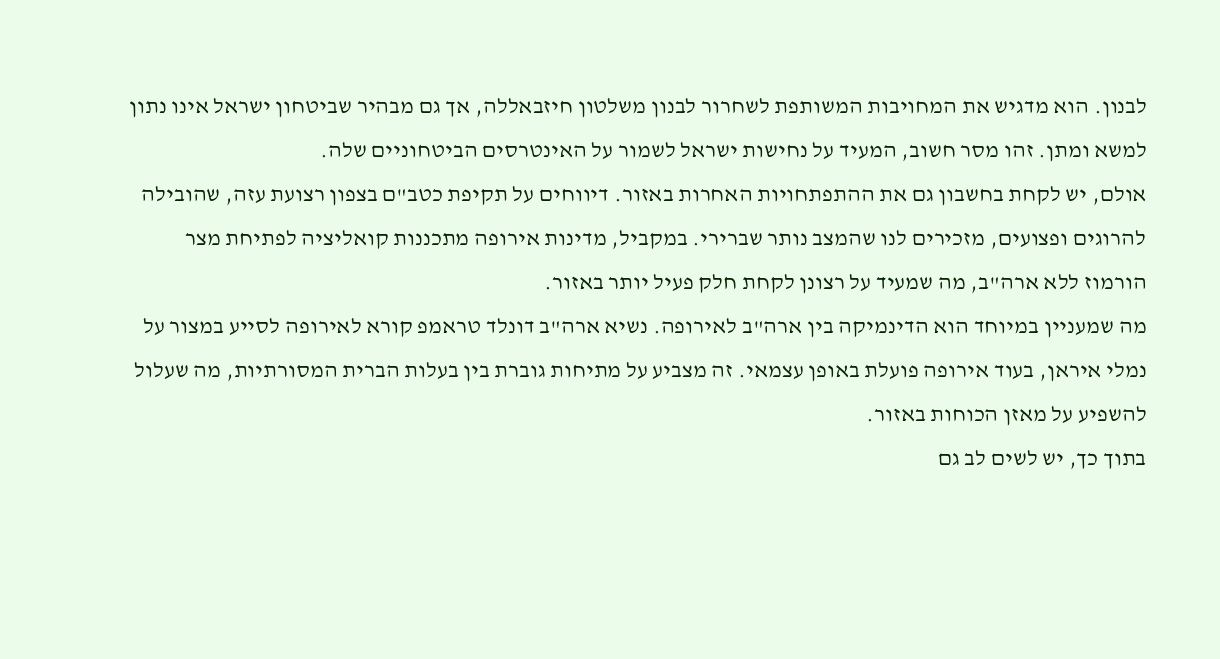לבנון. הוא מדגיש את המחויבות המשותפת לשחרור לבנון משלטון חיזבאללה, אך גם מבהיר שביטחון ישראל אינו נתון למשא ומתן. זהו מסר חשוב, המעיד על נחישות ישראל לשמור על האינטרסים הביטחוניים שלה.
אולם, יש לקחת בחשבון גם את ההתפתחויות האחרות באזור. דיווחים על תקיפת כטב"ם בצפון רצועת עזה, שהובילה להרוגים ופצועים, מזכירים לנו שהמצב נותר שברירי. במקביל, מדינות אירופה מתכננות קואליציה לפתיחת מצר הורמוז ללא ארה"ב, מה שמעיד על רצונן לקחת חלק פעיל יותר באזור.
מה שמעניין במיוחד הוא הדינמיקה בין ארה"ב לאירופה. נשיא ארה"ב דונלד טראמפ קורא לאירופה לסייע במצור על נמלי איראן, בעוד אירופה פועלת באופן עצמאי. זה מצביע על מתיחות גוברת בין בעלות הברית המסורתיות, מה שעלול להשפיע על מאזן הכוחות באזור.
בתוך כך, יש לשים לב גם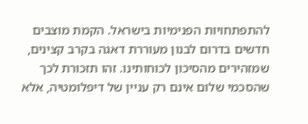להתפתחויות הפנימיות בישראל. הקמת מוצבים חדשים בדרום לבנון מעוררת דאגה בקרב קצינים, שמזהירים מהסיכון לכוחותינו. זהו תזכורת לכך שהסכמי שלום אינם רק עניין של דיפלומטיה, אלא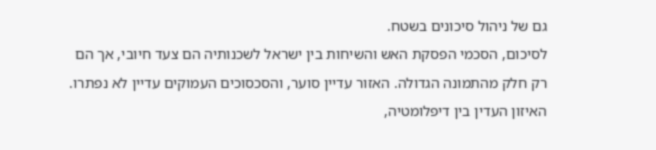גם של ניהול סיכונים בשטח.
לסיכום, הסכמי הפסקת האש והשיחות בין ישראל לשכנותיה הם צעד חיובי, אך הם רק חלק מהתמונה הגדולה. האזור עדיין סוער, והסכסוכים העמוקים עדיין לא נפתרו. האיזון העדין בין דיפלומטיה,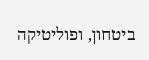ביטחון, ופוליטיקה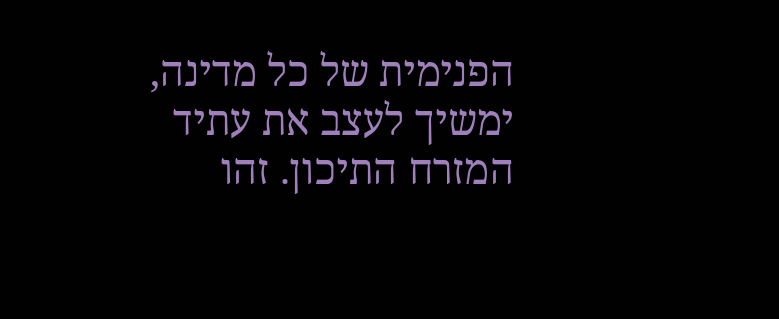הפנימית של כל מדינה, ימשיך לעצב את עתיד המזרח התיכון. זהו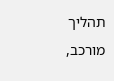תהליך מורכב,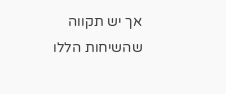אך יש תקווה שהשיחות הללו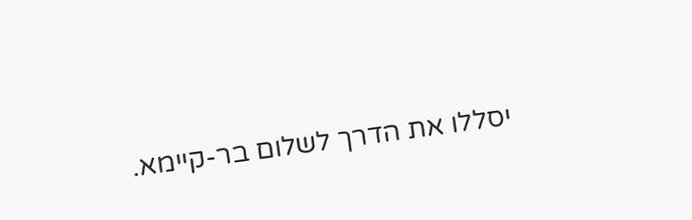יסללו את הדרך לשלום בר-קיימא.